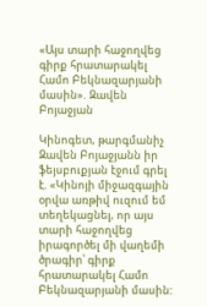«Այս տարի հաջողվեց գիրք հրատարակել Համո Բեկնազարյանի մասին». Զավեն Բոյաջյան

Կինոգետ, թարգմանիչ Զավեն Բոյաջյանն իր ֆեյսբուքյան էջում գրել է. «Կինոյի միջազգային օրվա առթիվ ուզում եմ տեղեկացնել, որ այս տարի հաջողվեց իրագործել մի վաղեմի ծրագիր՝ գիրք հրատարակել Համո Բեկնազարյանի մասին: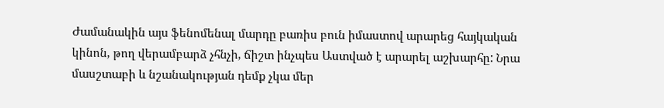Ժամանակին այս ֆենոմենալ մարդը բառիս բուն իմաստով արարեց հայկական կինոն, թող վերամբարձ չհնչի, ճիշտ ինչպես Աստված է արարել աշխարհը: Նրա մասշտաբի և նշանակության դեմք չկա մեր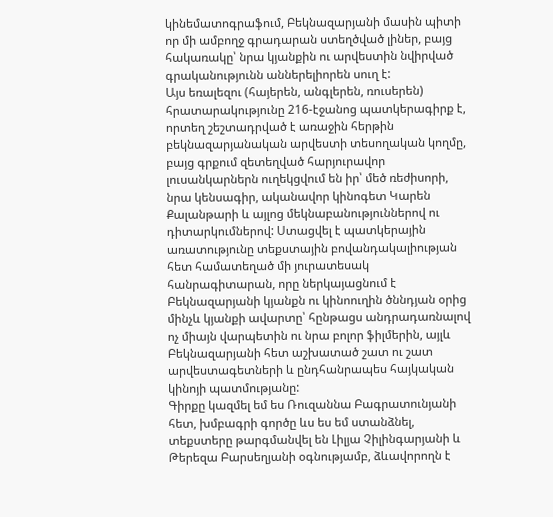կինեմատոգրաֆում, Բեկնազարյանի մասին պիտի որ մի ամբողջ գրադարան ստեղծված լիներ, բայց հակառակը՝ նրա կյանքին ու արվեստին նվիրված գրականությունն աններելիորեն սուղ է:
Այս եռալեզու (հայերեն, անգլերեն, ռուսերեն) հրատարակությունը 216-էջանոց պատկերագիրք է, որտեղ շեշտադրված է առաջին հերթին բեկնազարյանական արվեստի տեսողական կողմը, բայց գրքում զետեղված հարյուրավոր լուսանկարներն ուղեկցվում են իր՝ մեծ ռեժիսորի, նրա կենսագիր, ականավոր կինոգետ Կարեն Քալանթարի և այլոց մեկնաբանություններով ու դիտարկումներով: Ստացվել է պատկերային առատությունը տեքստային բովանդակալիության հետ համատեղած մի յուրատեսակ հանրագիտարան, որը ներկայացնում է Բեկնազարյանի կյանքն ու կինոուղին ծննդյան օրից մինչև կյանքի ավարտը՝ հընթացս անդրադառնալով ոչ միայն վարպետին ու նրա բոլոր ֆիլմերին, այլև Բեկնազարյանի հետ աշխատած շատ ու շատ արվեստագետների և ընդհանրապես հայկական կինոյի պատմությանը:
Գիրքը կազմել եմ ես Ռուզաննա Բագրատունյանի հետ, խմբագրի գործը ևս ես եմ ստանձնել, տեքստերը թարգմանվել են Լիլյա Չիլինգարյանի և Թերեզա Բարսեղյանի օգնությամբ, ձևավորողն է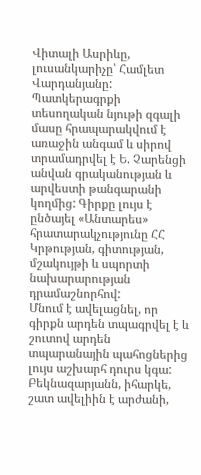Վիտալի Ասրիևը, լուսանկարիչը՝ Համլետ Վարդանյանը: Պատկերագրքի տեսողական նյութի զգալի մասը հրապարակվում է առաջին անգամ և սիրով տրամադրվել է Ե. Չարենցի անվան գրականության և արվեստի թանգարանի կողմից: Գիրքը լույս է ընծայել «Անտարես» հրատարակչությունը ՀՀ Կրթության, գիտության, մշակույթի և սպորտի նախարարության դրամաշնորհով:
Մնում է ավելացնել, որ գիրքն արդեն տպագրվել է և շուտով արդեն տպարանային պահոցներից լույս աշխարհ դուրս կգա: Բեկնազարյանն, իհարկե, շատ ավելիին է արժանի,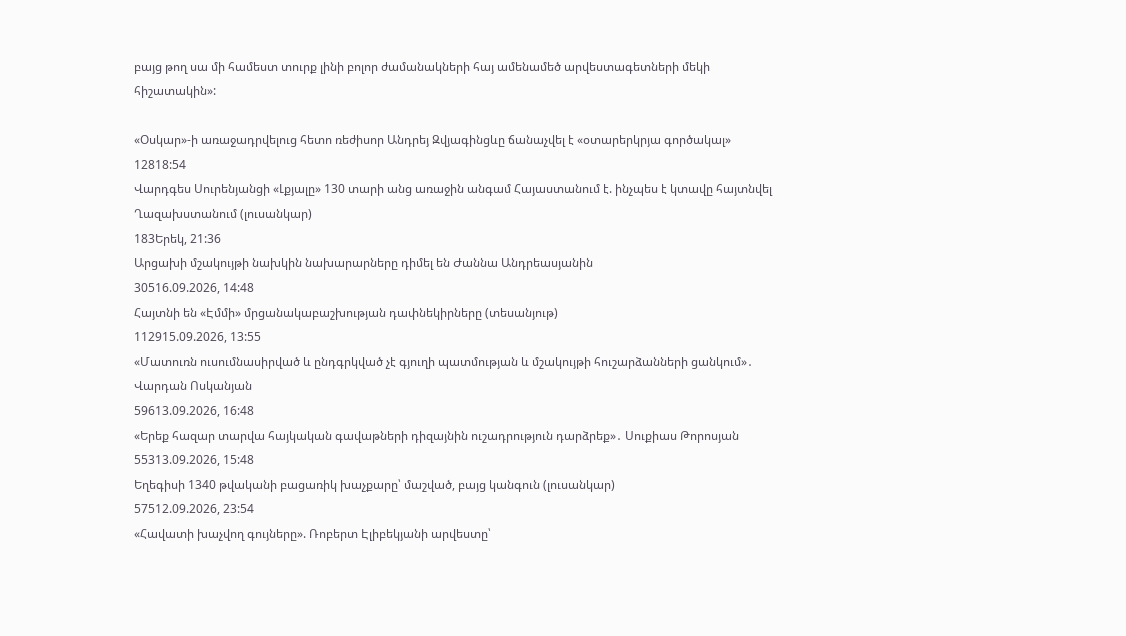բայց թող սա մի համեստ տուրք լինի բոլոր ժամանակների հայ ամենամեծ արվեստագետների մեկի հիշատակին»:

«Օսկար»-ի առաջադրվելուց հետո ռեժիսոր Անդրեյ Զվյագինցևը ճանաչվել է «օտարերկրյա գործակալ»
12818:54
Վարդգես Սուրենյանցի «Լքյալը» 130 տարի անց առաջին անգամ Հայաստանում է. ինչպես է կտավը հայտնվել Ղազախստանում (լուսանկար)
183Երեկ, 21:36
Արցախի մշակույթի նախկին նախարարները դիմել են Ժաննա Անդրեասյանին
30516.09.2026, 14:48
Հայտնի են «Էմմի» մրցանակաբաշխության դափնեկիրները (տեսանյութ)
112915.09.2026, 13:55
«Մատուռն ուսումնասիրված և ընդգրկված չէ գյուղի պատմության և մշակույթի հուշարձանների ցանկում»․ Վարդան Ոսկանյան
59613.09.2026, 16:48
«Երեք հազար տարվա հայկական գավաթների դիզայնին ուշադրություն դարձրեք»․ Սուքիաս Թորոսյան
55313.09.2026, 15:48
Եղեգիսի 1340 թվականի բացառիկ խաչքարը՝ մաշված, բայց կանգուն (լուսանկար)
57512.09.2026, 23:54
«Հավատի խաչվող գույները». Ռոբերտ Էլիբեկյանի արվեստը՝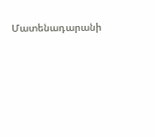Մատենադարանի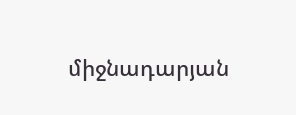միջնադարյան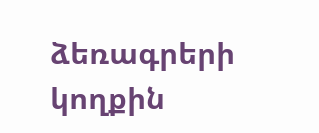ձեռագրերի կողքին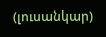(լուսանկար)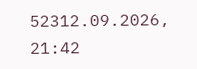52312.09.2026, 21:42